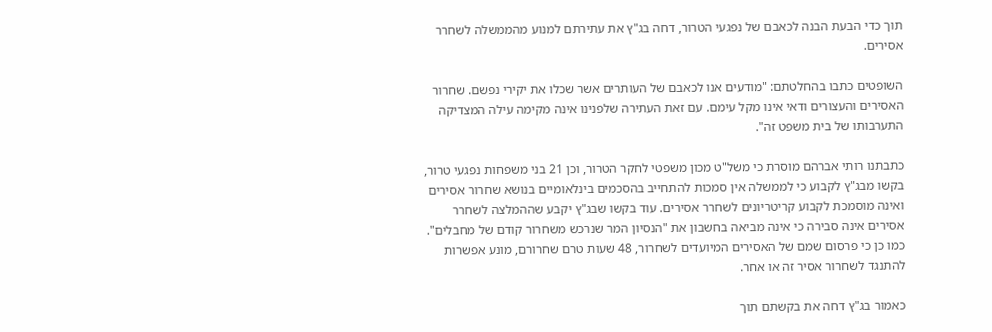תוך כדי הבעת הבנה לכאבם של נפגעי הטרור, דחה בג"ץ את עתירתם למנוע מהממשלה לשחרר אסירים.

השופטים כתבו בהחלטתם: "מודעים אנו לכאבם של העותרים אשר שכלו את יקירי נפשם. שחרור האסירים והעצורים ודאי אינו מקל עימם. עם זאת העתירה שלפנינו אינה מקימה עילה המצדיקה התערבותו של בית משפט זה".

כתבתנו רותי אברהם מוסרת כי משל"ט מכון משפטי לחקר הטרור, וכן 21 בני משפחות נפגעי טרור, בקשו מבג"ץ לקבוע כי לממשלה אין סמכות להתחייב בהסכמים בינלאומיים בנושא שחרור אסירים ואינה מוסמכת לקבוע קריטריונים לשחרר אסירים. עוד בקשו שבג"ץ יקבע שההמלצה לשחרר אסירים אינה סבירה כי אינה מביאה בחשבון את "הנסיון המר שנרכש משחרור קודם של מחבלים". כמו כן כי פרסום שמם של האסירים המיועדים לשחרור, 48 שעות טרם שחרורם, מונע אפשרות להתנגד לשחרור אסיר זה או אחר.

כאמור בג"ץ דחה את בקשתם תוך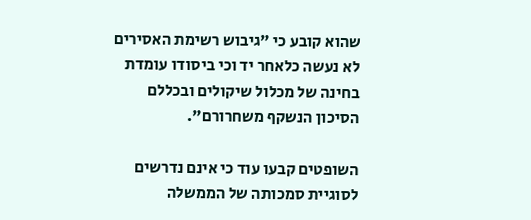שהוא קובע כי "גיבוש רשימת האסירים לא נעשה כלאחר יד וכי ביסודו עומדת בחינה של מכלול שיקולים ובכללם הסיכון הנשקף משחרורם".

השופטים קבעו עוד כי אינם נדרשים לסוגיית סמכותה של הממשלה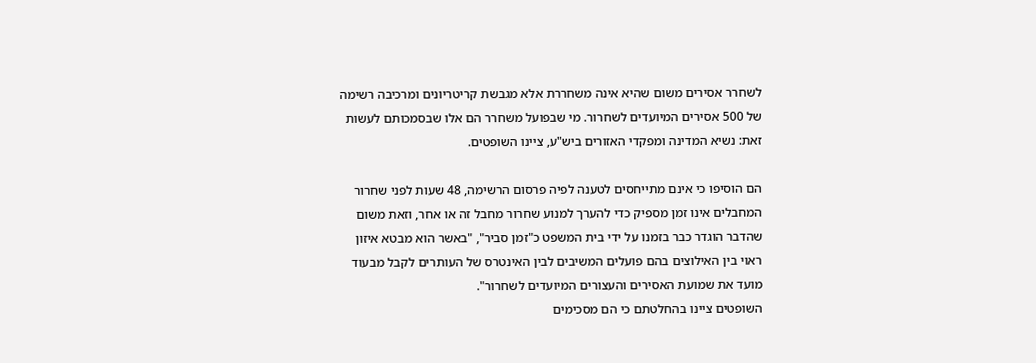לשחרר אסירים משום שהיא אינה משחררת אלא מגבשת קריטריונים ומרכיבה רשימה של 500 אסירים המיועדים לשחרור. מי שבפועל משחרר הם אלו שבסמכותם לעשות זאת: נשיא המדינה ומפקדי האזורים ביש"ע, ציינו השופטים.

הם הוסיפו כי אינם מתייחסים לטענה לפיה פרסום הרשימה, 48 שעות לפני שחרור המחבלים אינו זמן מספיק כדי להערך למנוע שחרור מחבל זה או אחר, וזאת משום שהדבר הוגדר כבר בזמנו על ידי בית המשפט כ"זמן סביר", "באשר הוא מבטא איזון ראוי בין האילוצים בהם פועלים המשיבים לבין האינטרס של העותרים לקבל מבעוד מועד את שמועת האסירים והעצורים המיועדים לשחרור".
השופטים ציינו בהחלטתם כי הם מסכימים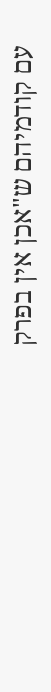עם קודמיהם ש"אכן אין בפרק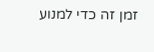זמן זה כדי למנוע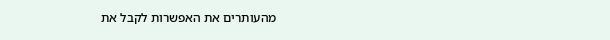מהעותרים את האפשרות לקבל את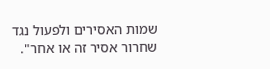שמות האסירים ולפעול נגד שחרור אסיר זה או אחר".